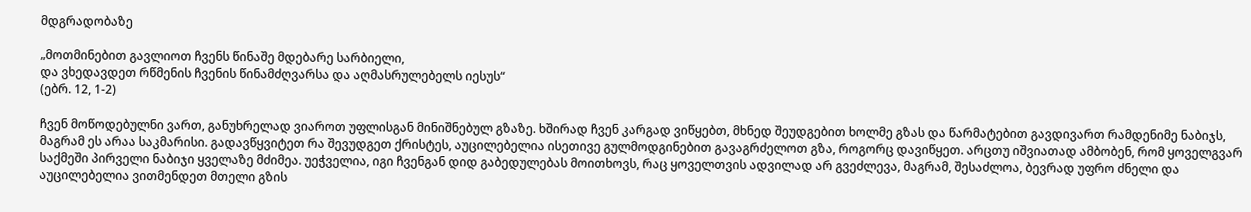მდგრადობაზე

„მოთმინებით გავლიოთ ჩვენს წინაშე მდებარე სარბიელი,
და ვხედავდეთ რწმენის ჩვენის წინამძღვარსა და აღმასრულებელს იესუს“
(ებრ. 12, 1-2)

ჩვენ მოწოდებულნი ვართ, განუხრელად ვიაროთ უფლისგან მინიშნებულ გზაზე. ხშირად ჩვენ კარგად ვიწყებთ, მხნედ შეუდგებით ხოლმე გზას და წარმატებით გავდივართ რამდენიმე ნაბიჯს, მაგრამ ეს არაა საკმარისი. გადავწყვიტეთ რა შევუდგეთ ქრისტეს, აუცილებელია ისეთივე გულმოდგინებით გავაგრძელოთ გზა, როგორც დავიწყეთ. არცთუ იშვიათად ამბობენ, რომ ყოველგვარ საქმეში პირველი ნაბიჯი ყველაზე მძიმეა. უეჭველია, იგი ჩვენგან დიდ გაბედულებას მოითხოვს, რაც ყოველთვის ადვილად არ გვეძლევა, მაგრამ, შესაძლოა, ბევრად უფრო ძნელი და აუცილებელია ვითმენდეთ მთელი გზის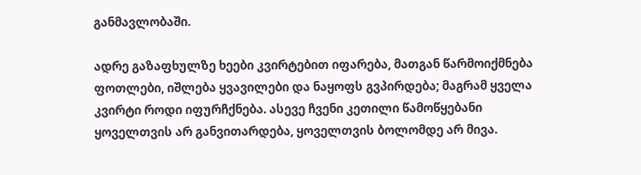განმავლობაში.

ადრე გაზაფხულზე ხეები კვირტებით იფარება, მათგან წარმოიქმნება ფოთლები, იშლება ყვავილები და ნაყოფს გვპირდება; მაგრამ ყველა კვირტი როდი იფურჩქნება. ასევე ჩვენი კეთილი წამოწყებანი ყოველთვის არ განვითარდება, ყოველთვის ბოლომდე არ მივა.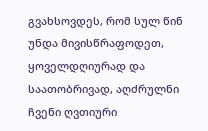გვახსოვდეს, რომ სულ წინ უნდა მივისწრაფოდეთ, ყოველდღიურად და საათობრივად, აღძრულნი ჩვენი ღვთიური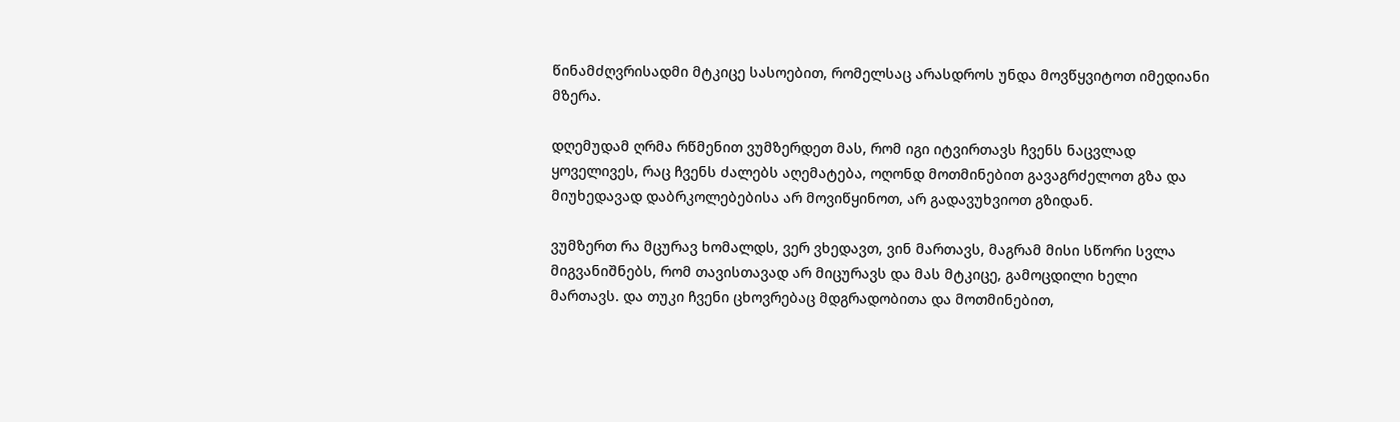წინამძღვრისადმი მტკიცე სასოებით, რომელსაც არასდროს უნდა მოვწყვიტოთ იმედიანი მზერა.

დღემუდამ ღრმა რწმენით ვუმზერდეთ მას, რომ იგი იტვირთავს ჩვენს ნაცვლად ყოველივეს, რაც ჩვენს ძალებს აღემატება, ოღონდ მოთმინებით გავაგრძელოთ გზა და მიუხედავად დაბრკოლებებისა არ მოვიწყინოთ, არ გადავუხვიოთ გზიდან.

ვუმზერთ რა მცურავ ხომალდს, ვერ ვხედავთ, ვინ მართავს, მაგრამ მისი სწორი სვლა მიგვანიშნებს, რომ თავისთავად არ მიცურავს და მას მტკიცე, გამოცდილი ხელი მართავს. და თუკი ჩვენი ცხოვრებაც მდგრადობითა და მოთმინებით,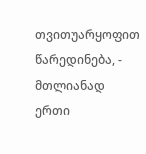თვითუარყოფით წარედინება, - მთლიანად ერთი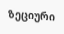ზეციური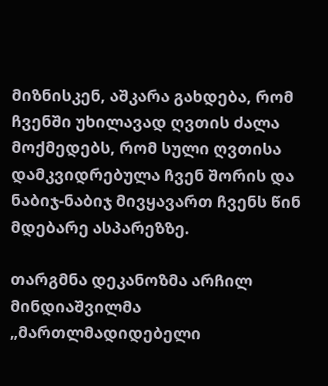მიზნისკენ, აშკარა გახდება, რომ ჩვენში უხილავად ღვთის ძალა მოქმედებს, რომ სული ღვთისა დამკვიდრებულა ჩვენ შორის და ნაბიჯ-ნაბიჯ მივყავართ ჩვენს წინ მდებარე ასპარეზზე.

თარგმნა დეკანოზმა არჩილ მინდიაშვილმა
„მართლმადიდებელი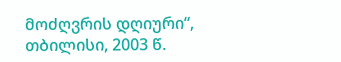მოძღვრის დღიური“, თბილისი, 2003 წ.